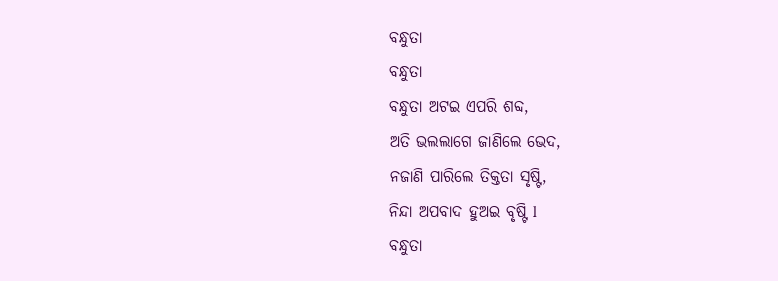ବନ୍ଧୁତା
ବନ୍ଧୁତା
ବନ୍ଧୁତା ଅଟଇ ଏପରି ଶବ୍ଦ,
ଅତି ଭଲଲାଗେ ଜାଣିଲେ ଭେଦ,
ନଜାଣି ପାରିଲେ ତିକ୍ତତା ସୃଷ୍ଟି,
ନିନ୍ଦା ଅପବାଦ ହୁଅଇ ବୃଷ୍ଟି l
ବନ୍ଧୁତା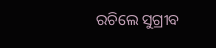ରଚିଲେ ସୁଗ୍ରୀବ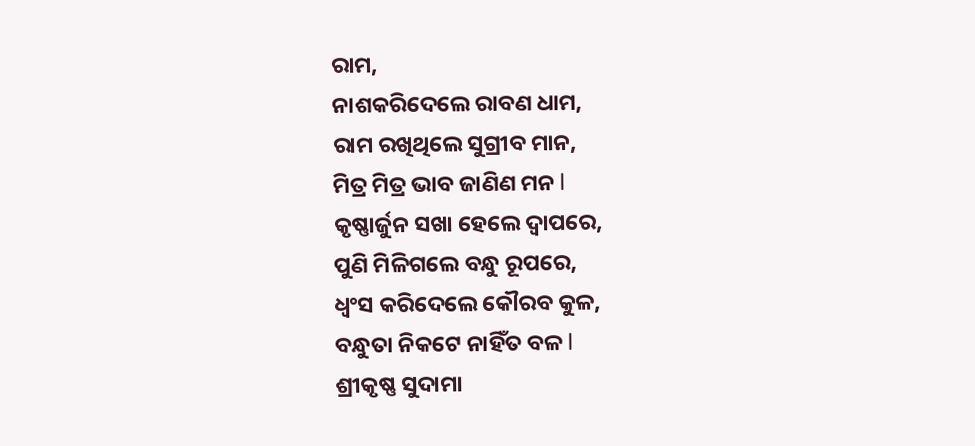ରାମ,
ନାଶକରିଦେଲେ ରାବଣ ଧାମ,
ରାମ ରଖିଥିଲେ ସୁଗ୍ରୀବ ମାନ,
ମିତ୍ର ମିତ୍ର ଭାବ ଜାଣିଣ ମନ l
କୃଷ୍ଣାର୍ଜୁନ ସଖା ହେଲେ ଦ୍ଵାପରେ,
ପୁଣି ମିଳିଗଲେ ବନ୍ଧୁ ରୂପରେ,
ଧ୍ବଂସ କରିଦେଲେ କୌରବ କୁଳ,
ବନ୍ଧୁତା ନିକଟେ ନାହିଁତ ବଳ l
ଶ୍ରୀକୃଷ୍ଣ ସୁଦାମା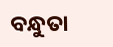ବନ୍ଧୁତା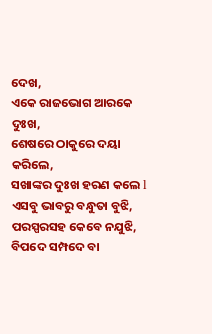ଦେଖ,
ଏକେ ରାଜଭୋଗ ଆରକେ ଦୁଃଖ,
ଶେଷରେ ଠାକୁରେ ଦୟା କରିଲେ,
ସଖାଙ୍କର ଦୁଃଖ ହରଣ କଲେ l
ଏସବୁ ଭାବରୁ ବନ୍ଧୁତା ବୁଝି,
ପରସ୍ପରସହ କେବେ ନଯୁଝି,
ବିପଦେ ସମ୍ପଦେ ବା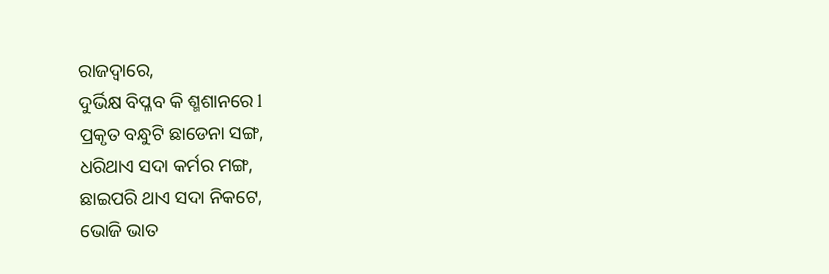ରାଜଦ୍ୱାରେ,
ଦୁର୍ଭିକ୍ଷ ବିପ୍ଳବ କି ଶ୍ମଶାନରେ l
ପ୍ରକୃତ ବନ୍ଧୁଟି ଛାଡେନା ସଙ୍ଗ,
ଧରିଥାଏ ସଦା କର୍ମର ମଙ୍ଗ,
ଛାଇପରି ଥାଏ ସଦା ନିକଟେ,
ଭୋଜି ଭାତ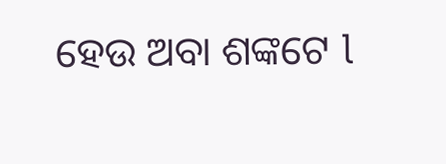ହେଉ ଅବା ଶଙ୍କଟେ l